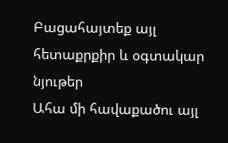Բացահայտեք այլ հետաքրքիր և օգտակար նյութեր
Ահա մի հավաքածու այլ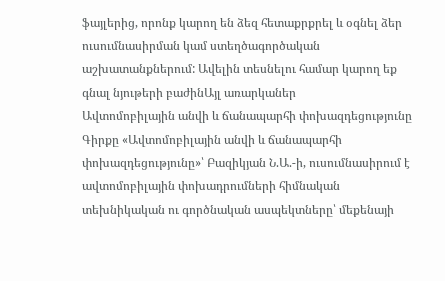ֆայլերից, որոնք կարող են ձեզ հետաքրքրել և օգնել ձեր ուսումնասիրման կամ ստեղծագործական աշխատանքներում: Ավելին տեսնելու համար կարող եք գնալ նյութերի բաժինԱյլ առարկաներ
Ավտոմոբիլային անվի և ճանապարհի փոխազդեցությունը
Գիրքը «Ավտոմոբիլային անվի և ճանապարհի փոխազդեցությունը»՝ Բազիկյան Ն.Ա.-ի, ուսումնասիրում է ավտոմոբիլային փոխադրումների հիմնական տեխնիկական ու գործնական ասպեկտները՝ մեքենայի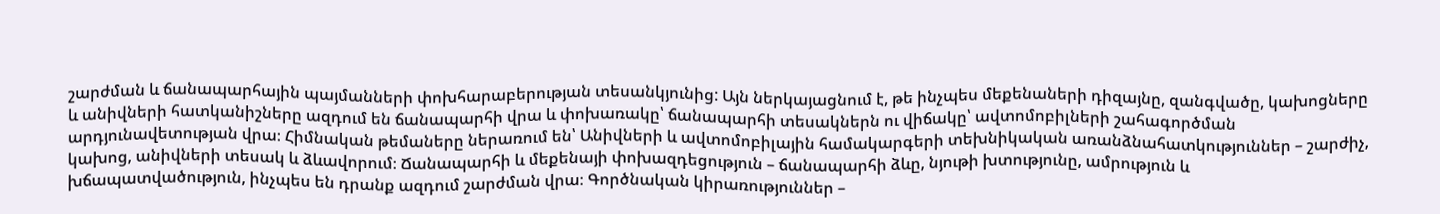շարժման և ճանապարհային պայմանների փոխհարաբերության տեսանկյունից: Այն ներկայացնում է, թե ինչպես մեքենաների դիզայնը, զանգվածը, կախոցները և անիվների հատկանիշները ազդում են ճանապարհի վրա և փոխառակը՝ ճանապարհի տեսակներն ու վիճակը՝ ավտոմոբիլների շահագործման արդյունավետության վրա։ Հիմնական թեմաները ներառում են՝ Անիվների և ավտոմոբիլային համակարգերի տեխնիկական առանձնահատկություններ – շարժիչ, կախոց, անիվների տեսակ և ձևավորում։ Ճանապարհի և մեքենայի փոխազդեցություն – ճանապարհի ձևը, նյութի խտությունը, ամրություն և խճապատվածություն, ինչպես են դրանք ազդում շարժման վրա։ Գործնական կիրառություններ –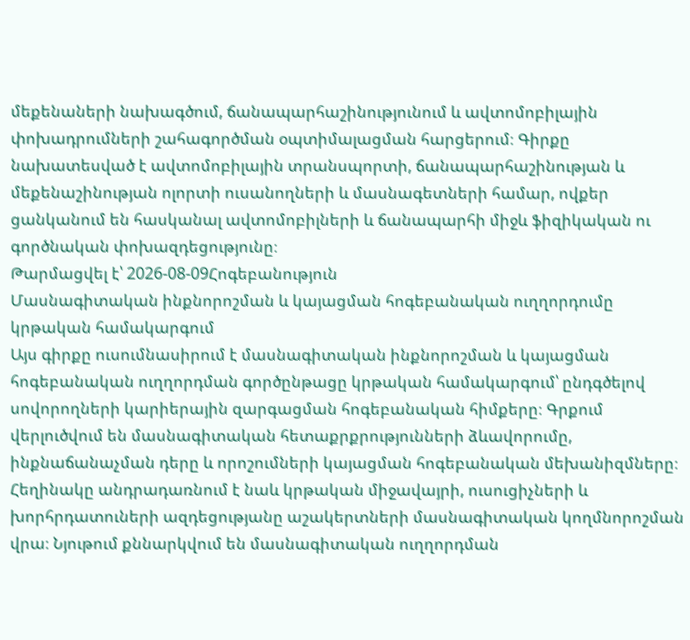մեքենաների նախագծում, ճանապարհաշինությունում և ավտոմոբիլային փոխադրումների շահագործման օպտիմալացման հարցերում։ Գիրքը նախատեսված է ավտոմոբիլային տրանսպորտի, ճանապարհաշինության և մեքենաշինության ոլորտի ուսանողների և մասնագետների համար, ովքեր ցանկանում են հասկանալ ավտոմոբիլների և ճանապարհի միջև ֆիզիկական ու գործնական փոխազդեցությունը։
Թարմացվել է՝ 2026-08-09Հոգեբանություն
Մասնագիտական ինքնորոշման և կայացման հոգեբանական ուղղորդումը կրթական համակարգում
Այս գիրքը ուսումնասիրում է մասնագիտական ինքնորոշման և կայացման հոգեբանական ուղղորդման գործընթացը կրթական համակարգում՝ ընդգծելով սովորողների կարիերային զարգացման հոգեբանական հիմքերը։ Գրքում վերլուծվում են մասնագիտական հետաքրքրությունների ձևավորումը, ինքնաճանաչման դերը և որոշումների կայացման հոգեբանական մեխանիզմները։ Հեղինակը անդրադառնում է նաև կրթական միջավայրի, ուսուցիչների և խորհրդատուների ազդեցությանը աշակերտների մասնագիտական կողմնորոշման վրա։ Նյութում քննարկվում են մասնագիտական ուղղորդման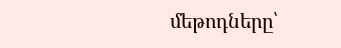մեթոդները՝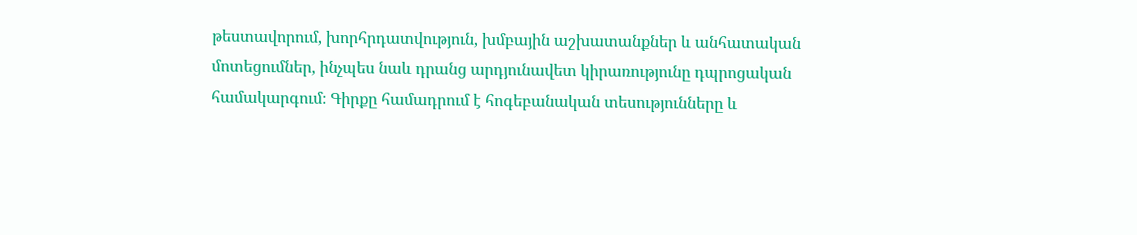թեստավորում, խորհրդատվություն, խմբային աշխատանքներ և անհատական մոտեցումներ, ինչպես նաև դրանց արդյունավետ կիրառությունը դպրոցական համակարգում։ Գիրքը համադրում է հոգեբանական տեսությունները և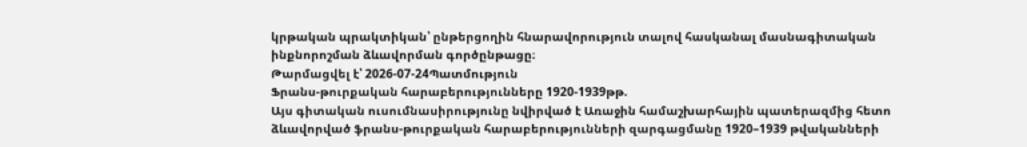կրթական պրակտիկան՝ ընթերցողին հնարավորություն տալով հասկանալ մասնագիտական ինքնորոշման ձևավորման գործընթացը։
Թարմացվել է՝ 2026-07-24Պատմություն
Ֆրանս-թուրքական հարաբերությունները 1920-1939թթ.
Այս գիտական ուսումնասիրությունը նվիրված է Առաջին համաշխարհային պատերազմից հետո ձևավորված ֆրանս-թուրքական հարաբերությունների զարգացմանը 1920–1939 թվականների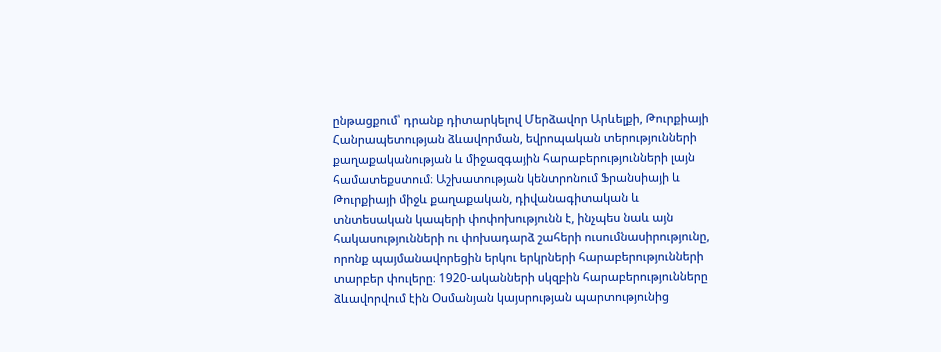ընթացքում՝ դրանք դիտարկելով Մերձավոր Արևելքի, Թուրքիայի Հանրապետության ձևավորման, եվրոպական տերությունների քաղաքականության և միջազգային հարաբերությունների լայն համատեքստում։ Աշխատության կենտրոնում Ֆրանսիայի և Թուրքիայի միջև քաղաքական, դիվանագիտական և տնտեսական կապերի փոփոխությունն է, ինչպես նաև այն հակասությունների ու փոխադարձ շահերի ուսումնասիրությունը, որոնք պայմանավորեցին երկու երկրների հարաբերությունների տարբեր փուլերը։ 1920-ականների սկզբին հարաբերությունները ձևավորվում էին Օսմանյան կայսրության պարտությունից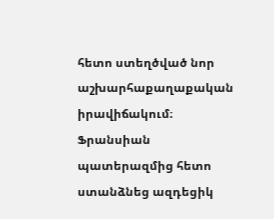հետո ստեղծված նոր աշխարհաքաղաքական իրավիճակում։ Ֆրանսիան պատերազմից հետո ստանձնեց ազդեցիկ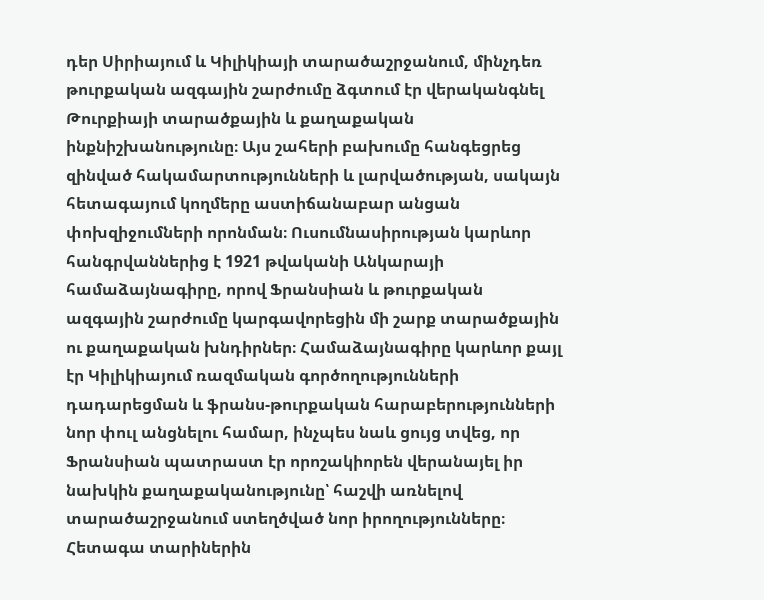դեր Սիրիայում և Կիլիկիայի տարածաշրջանում, մինչդեռ թուրքական ազգային շարժումը ձգտում էր վերականգնել Թուրքիայի տարածքային և քաղաքական ինքնիշխանությունը։ Այս շահերի բախումը հանգեցրեց զինված հակամարտությունների և լարվածության, սակայն հետագայում կողմերը աստիճանաբար անցան փոխզիջումների որոնման։ Ուսումնասիրության կարևոր հանգրվաններից է 1921 թվականի Անկարայի համաձայնագիրը, որով Ֆրանսիան և թուրքական ազգային շարժումը կարգավորեցին մի շարք տարածքային ու քաղաքական խնդիրներ։ Համաձայնագիրը կարևոր քայլ էր Կիլիկիայում ռազմական գործողությունների դադարեցման և ֆրանս-թուրքական հարաբերությունների նոր փուլ անցնելու համար, ինչպես նաև ցույց տվեց, որ Ֆրանսիան պատրաստ էր որոշակիորեն վերանայել իր նախկին քաղաքականությունը՝ հաշվի առնելով տարածաշրջանում ստեղծված նոր իրողությունները։ Հետագա տարիներին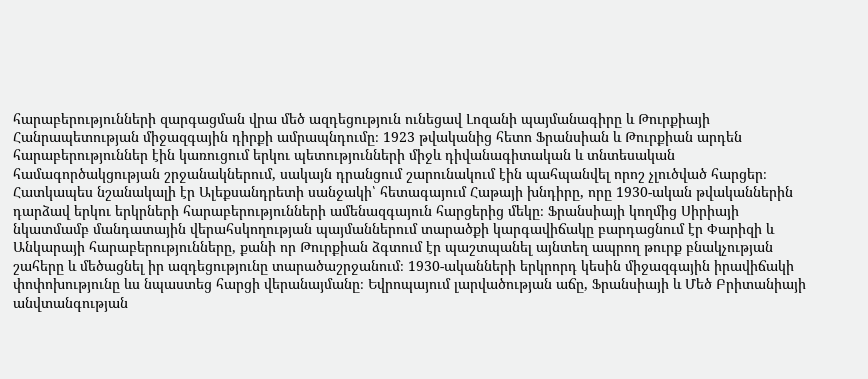հարաբերությունների զարգացման վրա մեծ ազդեցություն ունեցավ Լոզանի պայմանագիրը և Թուրքիայի Հանրապետության միջազգային դիրքի ամրապնդումը։ 1923 թվականից հետո Ֆրանսիան և Թուրքիան արդեն հարաբերություններ էին կառուցում երկու պետությունների միջև դիվանագիտական և տնտեսական համագործակցության շրջանակներում, սակայն դրանցում շարունակում էին պահպանվել որոշ չլուծված հարցեր։ Հատկապես նշանակալի էր Ալեքսանդրետի սանջակի՝ հետագայում Հաթայի խնդիրը, որը 1930-ական թվականներին դարձավ երկու երկրների հարաբերությունների ամենազգայուն հարցերից մեկը։ Ֆրանսիայի կողմից Սիրիայի նկատմամբ մանդատային վերահսկողության պայմաններում տարածքի կարգավիճակը բարդացնում էր Փարիզի և Անկարայի հարաբերությունները, քանի որ Թուրքիան ձգտում էր պաշտպանել այնտեղ ապրող թուրք բնակչության շահերը և մեծացնել իր ազդեցությունը տարածաշրջանում։ 1930-ականների երկրորդ կեսին միջազգային իրավիճակի փոփոխությունը ևս նպաստեց հարցի վերանայմանը։ Եվրոպայում լարվածության աճը, Ֆրանսիայի և Մեծ Բրիտանիայի անվտանգության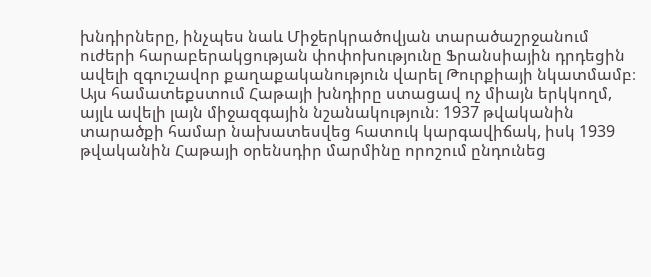խնդիրները, ինչպես նաև Միջերկրածովյան տարածաշրջանում ուժերի հարաբերակցության փոփոխությունը Ֆրանսիային դրդեցին ավելի զգուշավոր քաղաքականություն վարել Թուրքիայի նկատմամբ։ Այս համատեքստում Հաթայի խնդիրը ստացավ ոչ միայն երկկողմ, այլև ավելի լայն միջազգային նշանակություն։ 1937 թվականին տարածքի համար նախատեսվեց հատուկ կարգավիճակ, իսկ 1939 թվականին Հաթայի օրենսդիր մարմինը որոշում ընդունեց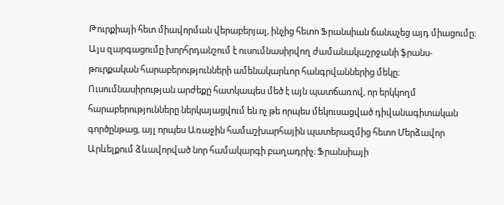Թուրքիայի հետ միավորման վերաբերյալ, ինչից հետո Ֆրանսիան ճանաչեց այդ միացումը։ Այս զարգացումը խորհրդանշում է ուսումնասիրվող ժամանակաշրջանի ֆրանս-թուրքական հարաբերությունների ամենակարևոր հանգրվաններից մեկը։ Ուսումնասիրության արժեքը հատկապես մեծ է այն պատճառով, որ երկկողմ հարաբերությունները ներկայացվում են ոչ թե որպես մեկուսացված դիվանագիտական գործընթաց, այլ որպես Առաջին համաշխարհային պատերազմից հետո Մերձավոր Արևելքում ձևավորված նոր համակարգի բաղադրիչ։ Ֆրանսիայի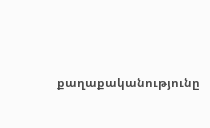քաղաքականությունը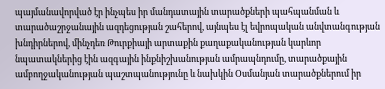պայմանավորված էր ինչպես իր մանդատային տարածքների պահպանման և տարածաշրջանային ազդեցության շահերով, այնպես էլ եվրոպական անվտանգության խնդիրներով, մինչդեռ Թուրքիայի արտաքին քաղաքականության կարևոր նպատակներից էին ազգային ինքնիշխանության ամրապնդումը, տարածքային ամբողջականության պաշտպանությունը և նախկին Օսմանյան տարածքներում իր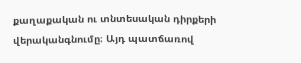քաղաքական ու տնտեսական դիրքերի վերականգնումը։ Այդ պատճառով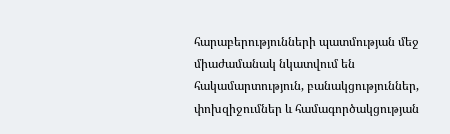հարաբերությունների պատմության մեջ միաժամանակ նկատվում են հակամարտություն, բանակցություններ, փոխզիջումներ և համագործակցության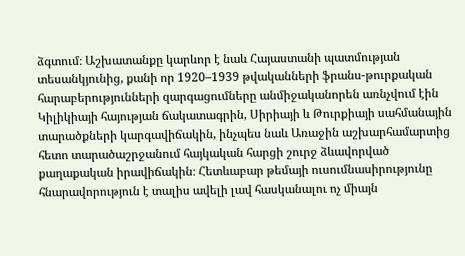ձգտում։ Աշխատանքը կարևոր է նաև Հայաստանի պատմության տեսանկյունից, քանի որ 1920–1939 թվականների ֆրանս-թուրքական հարաբերությունների զարգացումները անմիջականորեն առնչվում էին Կիլիկիայի հայության ճակատագրին, Սիրիայի և Թուրքիայի սահմանային տարածքների կարգավիճակին, ինչպես նաև Առաջին աշխարհամարտից հետո տարածաշրջանում հայկական հարցի շուրջ ձևավորված քաղաքական իրավիճակին։ Հետևաբար թեմայի ուսումնասիրությունը հնարավորություն է տալիս ավելի լավ հասկանալու ոչ միայն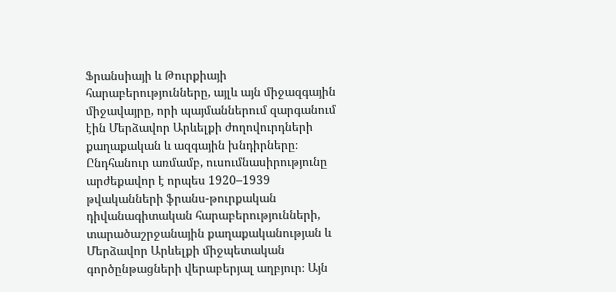Ֆրանսիայի և Թուրքիայի հարաբերությունները, այլև այն միջազգային միջավայրը, որի պայմաններում զարգանում էին Մերձավոր Արևելքի ժողովուրդների քաղաքական և ազգային խնդիրները։ Ընդհանուր առմամբ, ուսումնասիրությունը արժեքավոր է որպես 1920–1939 թվականների ֆրանս-թուրքական դիվանագիտական հարաբերությունների, տարածաշրջանային քաղաքականության և Մերձավոր Արևելքի միջպետական գործընթացների վերաբերյալ աղբյուր։ Այն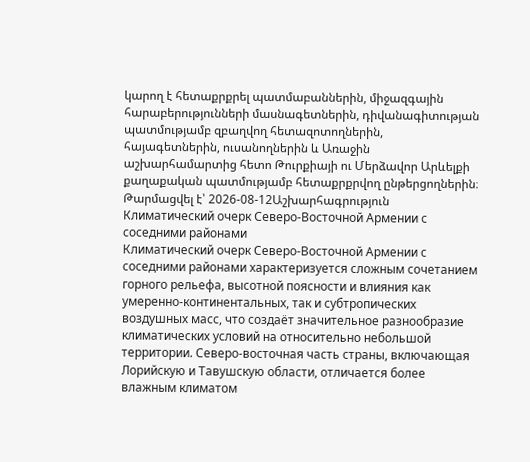կարող է հետաքրքրել պատմաբաններին, միջազգային հարաբերությունների մասնագետներին, դիվանագիտության պատմությամբ զբաղվող հետազոտողներին, հայագետներին, ուսանողներին և Առաջին աշխարհամարտից հետո Թուրքիայի ու Մերձավոր Արևելքի քաղաքական պատմությամբ հետաքրքրվող ընթերցողներին։
Թարմացվել է՝ 2026-08-12Աշխարհագրություն
Климатический очерк Северо-Восточной Армении с соседними районами
Климатический очерк Северо-Восточной Армении с соседними районами характеризуется сложным сочетанием горного рельефа, высотной поясности и влияния как умеренно-континентальных, так и субтропических воздушных масс, что создаёт значительное разнообразие климатических условий на относительно небольшой территории. Северо-восточная часть страны, включающая Лорийскую и Тавушскую области, отличается более влажным климатом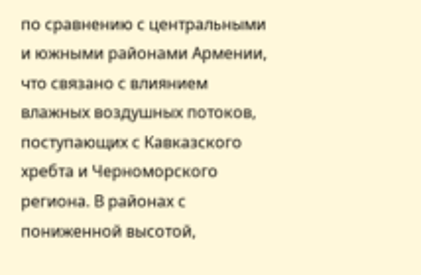по сравнению с центральными и южными районами Армении, что связано с влиянием влажных воздушных потоков, поступающих с Кавказского хребта и Черноморского региона. В районах с пониженной высотой,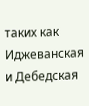таких как Иджеванская и Дебедская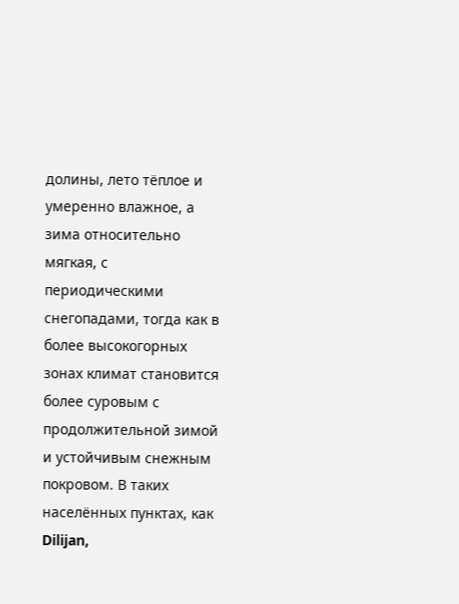долины, лето тёплое и умеренно влажное, а зима относительно мягкая, с периодическими снегопадами, тогда как в более высокогорных зонах климат становится более суровым с продолжительной зимой и устойчивым снежным покровом. В таких населённых пунктах, как Dilijan,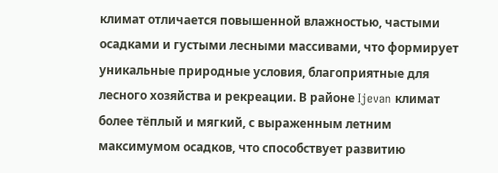климат отличается повышенной влажностью, частыми осадками и густыми лесными массивами, что формирует уникальные природные условия, благоприятные для лесного хозяйства и рекреации. В районе Ijevan климат более тёплый и мягкий, с выраженным летним максимумом осадков, что способствует развитию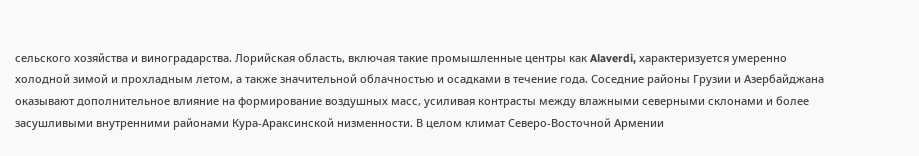сельского хозяйства и виноградарства. Лорийская область, включая такие промышленные центры как Alaverdi, характеризуется умеренно холодной зимой и прохладным летом, а также значительной облачностью и осадками в течение года. Соседние районы Грузии и Азербайджана оказывают дополнительное влияние на формирование воздушных масс, усиливая контрасты между влажными северными склонами и более засушливыми внутренними районами Кура-Араксинской низменности. В целом климат Северо-Восточной Армении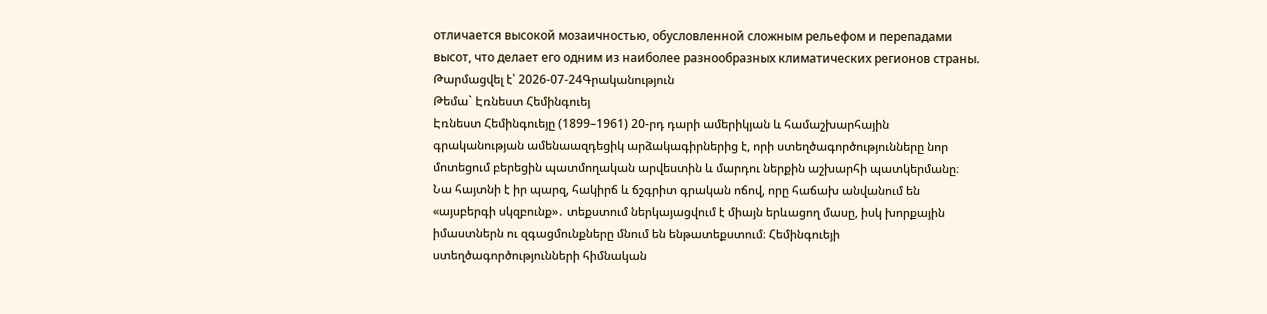отличается высокой мозаичностью, обусловленной сложным рельефом и перепадами высот, что делает его одним из наиболее разнообразных климатических регионов страны.
Թարմացվել է՝ 2026-07-24Գրականություն
Թեմա` Էռնեստ Հեմինգուեյ
Էռնեստ Հեմինգուեյը (1899–1961) 20-րդ դարի ամերիկյան և համաշխարհային գրականության ամենաազդեցիկ արձակագիրներից է, որի ստեղծագործությունները նոր մոտեցում բերեցին պատմողական արվեստին և մարդու ներքին աշխարհի պատկերմանը։ Նա հայտնի է իր պարզ, հակիրճ և ճշգրիտ գրական ոճով, որը հաճախ անվանում են «այսբերգի սկզբունք»․ տեքստում ներկայացվում է միայն երևացող մասը, իսկ խորքային իմաստներն ու զգացմունքները մնում են ենթատեքստում։ Հեմինգուեյի ստեղծագործությունների հիմնական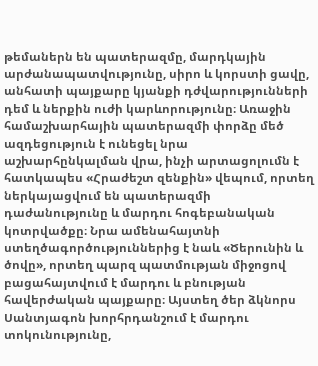թեմաներն են պատերազմը, մարդկային արժանապատվությունը, սիրո և կորստի ցավը, անհատի պայքարը կյանքի դժվարությունների դեմ և ներքին ուժի կարևորությունը։ Առաջին համաշխարհային պատերազմի փորձը մեծ ազդեցություն է ունեցել նրա աշխարհընկալման վրա, ինչի արտացոլումն է հատկապես «Հրաժեշտ զենքին» վեպում, որտեղ ներկայացվում են պատերազմի դաժանությունը և մարդու հոգեբանական կոտրվածքը։ Նրա ամենահայտնի ստեղծագործություններից է նաև «Ծերունին և ծովը», որտեղ պարզ պատմության միջոցով բացահայտվում է մարդու և բնության հավերժական պայքարը։ Այստեղ ծեր ձկնորս Սանտյագոն խորհրդանշում է մարդու տոկունությունը,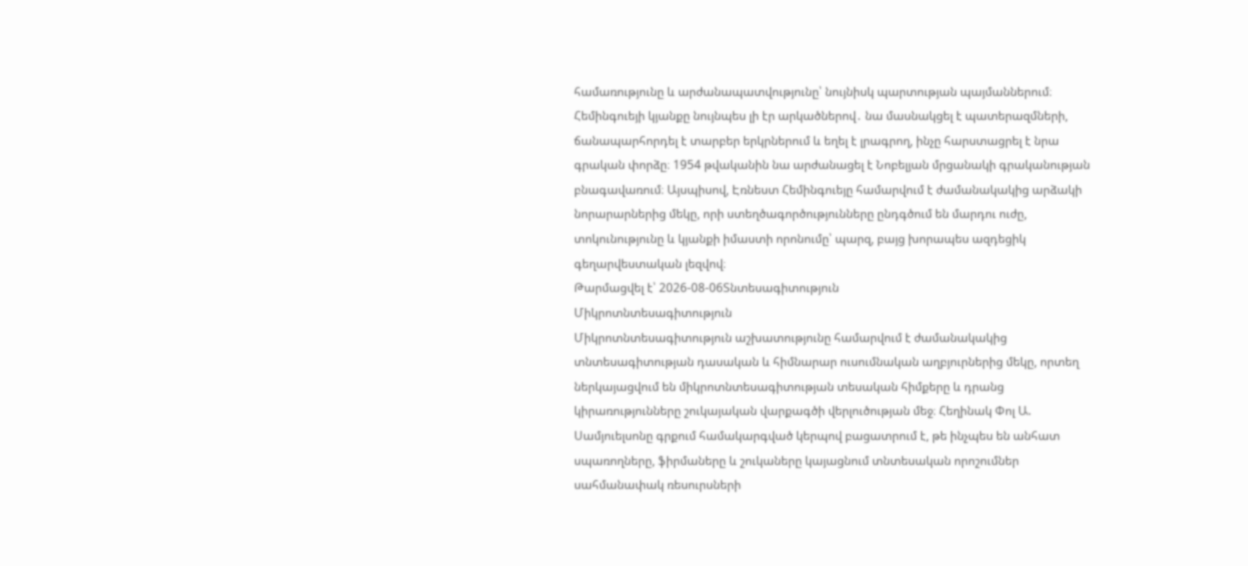համառությունը և արժանապատվությունը՝ նույնիսկ պարտության պայմաններում։ Հեմինգուեյի կյանքը նույնպես լի էր արկածներով․ նա մասնակցել է պատերազմների, ճանապարհորդել է տարբեր երկրներում և եղել է լրագրող, ինչը հարստացրել է նրա գրական փորձը։ 1954 թվականին նա արժանացել է Նոբելյան մրցանակի գրականության բնագավառում։ Այսպիսով, Էռնեստ Հեմինգուեյը համարվում է ժամանակակից արձակի նորարարներից մեկը, որի ստեղծագործությունները ընդգծում են մարդու ուժը, տոկունությունը և կյանքի իմաստի որոնումը՝ պարզ, բայց խորապես ազդեցիկ գեղարվեստական լեզվով։
Թարմացվել է՝ 2026-08-06Տնտեսագիտություն
Միկրոտնտեսագիտություն
Միկրոտնտեսագիտություն աշխատությունը համարվում է ժամանակակից տնտեսագիտության դասական և հիմնարար ուսումնական աղբյուրներից մեկը, որտեղ ներկայացվում են միկրոտնտեսագիտության տեսական հիմքերը և դրանց կիրառությունները շուկայական վարքագծի վերլուծության մեջ։ Հեղինակ Փոլ Ա. Սամյուելսոնը գրքում համակարգված կերպով բացատրում է, թե ինչպես են անհատ սպառողները, ֆիրմաները և շուկաները կայացնում տնտեսական որոշումներ սահմանափակ ռեսուրսների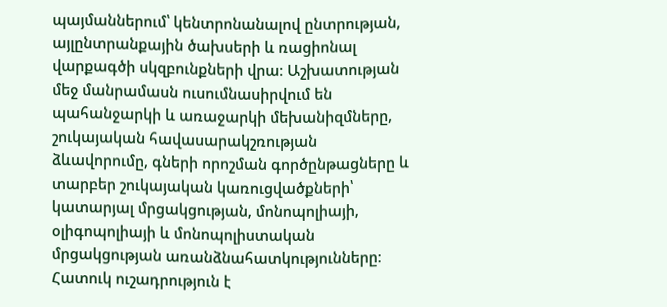պայմաններում՝ կենտրոնանալով ընտրության, այլընտրանքային ծախսերի և ռացիոնալ վարքագծի սկզբունքների վրա։ Աշխատության մեջ մանրամասն ուսումնասիրվում են պահանջարկի և առաջարկի մեխանիզմները, շուկայական հավասարակշռության ձևավորումը, գների որոշման գործընթացները և տարբեր շուկայական կառուցվածքների՝ կատարյալ մրցակցության, մոնոպոլիայի, օլիգոպոլիայի և մոնոպոլիստական մրցակցության առանձնահատկությունները։ Հատուկ ուշադրություն է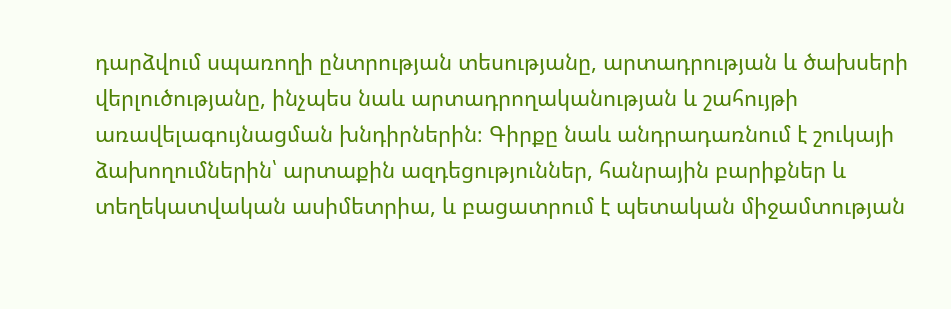դարձվում սպառողի ընտրության տեսությանը, արտադրության և ծախսերի վերլուծությանը, ինչպես նաև արտադրողականության և շահույթի առավելագույնացման խնդիրներին։ Գիրքը նաև անդրադառնում է շուկայի ձախողումներին՝ արտաքին ազդեցություններ, հանրային բարիքներ և տեղեկատվական ասիմետրիա, և բացատրում է պետական միջամտության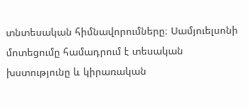տնտեսական հիմնավորումները։ Սամյուելսոնի մոտեցումը համադրում է տեսական խստությունը և կիրառական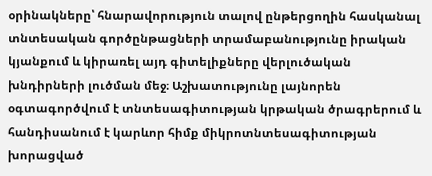օրինակները՝ հնարավորություն տալով ընթերցողին հասկանալ տնտեսական գործընթացների տրամաբանությունը իրական կյանքում և կիրառել այդ գիտելիքները վերլուծական խնդիրների լուծման մեջ։ Աշխատությունը լայնորեն օգտագործվում է տնտեսագիտության կրթական ծրագրերում և հանդիսանում է կարևոր հիմք միկրոտնտեսագիտության խորացված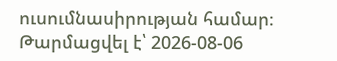ուսումնասիրության համար։
Թարմացվել է՝ 2026-08-06